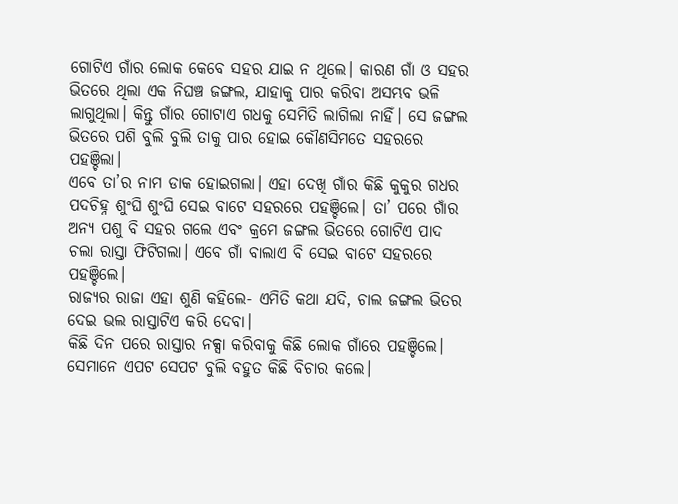ଗୋଟିଏ ଗାଁର ଲୋକ କେବେ ସହର ଯାଇ ନ ଥିଲେ। କାରଣ ଗାଁ ଓ ସହର ଭିତରେ ଥିଲା ଏକ ନିଘଞ୍ଚ ଜଙ୍ଗଲ, ଯାହାକୁ ପାର କରିବା ଅସମ୍ଭବ ଭଳି ଲାଗୁଥିଲା। କିନ୍ତୁ ଗାଁର ଗୋଟାଏ ଗଧକୁ ସେମିତି ଲାଗିଲା ନାହିଁ। ସେ ଜଙ୍ଗଲ ଭିତରେ ପଶି ବୁଲି ବୁଲି ତାକୁ ପାର ହୋଇ କୌଣସିମତେ ସହରରେ ପହଞ୍ଚିଲା।
ଏବେ ତା’ର ନାମ ଡାକ ହୋଇଗଲା। ଏହା ଦେଖି ଗାଁର କିଛି କୁକୁର ଗଧର ପଦଚିହ୍ନ ଶୁଂଘି ଶୁଂଘି ସେଇ ବାଟେ ସହରରେ ପହଞ୍ଚିଲେ। ତା’ ପରେ ଗାଁର ଅନ୍ୟ ପଶୁ ବି ସହର ଗଲେ ଏବଂ କ୍ରମେ ଜଙ୍ଗଲ ଭିତରେ ଗୋଟିଏ ପାଦ ଚଲା ରାସ୍ତା ଫିଟିଗଲା। ଏବେ ଗାଁ ବାଲାଏ ବି ସେଇ ବାଟେ ସହରରେ ପହଞ୍ଚିଲେ।
ରାଜ୍ୟର ରାଜା ଏହା ଶୁଣି କହିଲେ- ଏମିତି କଥା ଯଦି, ଚାଲ ଜଙ୍ଗଲ ଭିତର ଦେଇ ଭଲ ରାସ୍ତାଟିଏ କରି ଦେବା।
କିଛି ଦିନ ପରେ ରାସ୍ତାର ନକ୍ସା କରିବାକୁ କିଛି ଲୋକ ଗାଁରେ ପହଞ୍ଚିଲେ। ସେମାନେ ଏପଟ ସେପଟ ବୁଲି ବହୁତ କିଛି ବିଚାର କଲେ।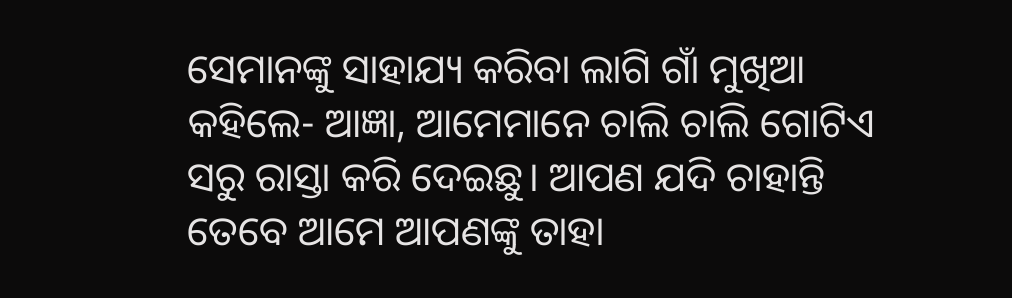ସେମାନଙ୍କୁ ସାହାଯ୍ୟ କରିବା ଲାଗି ଗାଁ ମୁଖିଆ କହିଲେ- ଆଜ୍ଞା, ଆମେମାନେ ଚାଲି ଚାଲି ଗୋଟିଏ ସରୁ ରାସ୍ତା କରି ଦେଇଛୁ। ଆପଣ ଯଦି ଚାହାନ୍ତି ତେବେ ଆମେ ଆପଣଙ୍କୁ ତାହା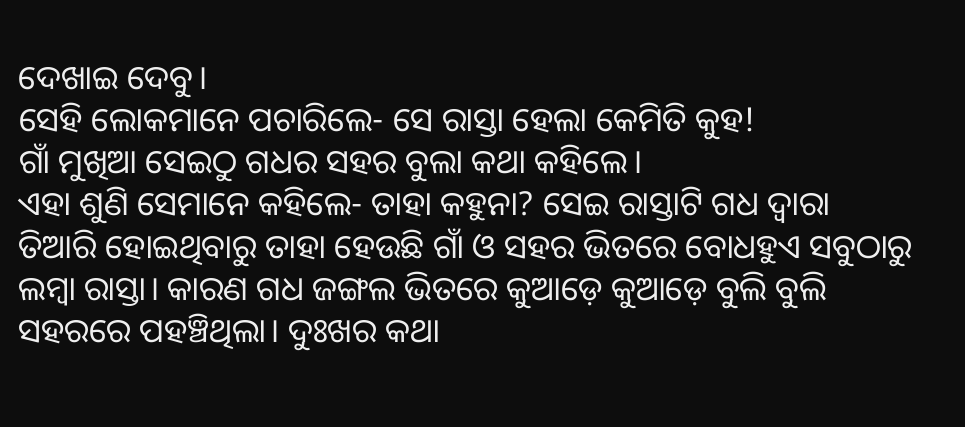ଦେଖାଇ ଦେବୁ।
ସେହି ଲୋକମାନେ ପଚାରିଲେ- ସେ ରାସ୍ତା ହେଲା କେମିତି କୁହ!
ଗାଁ ମୁଖିଆ ସେଇଠୁ ଗଧର ସହର ବୁଲା କଥା କହିଲେ।
ଏହା ଶୁଣି ସେମାନେ କହିଲେ- ତାହା କହୁନା? ସେଇ ରାସ୍ତାଟି ଗଧ ଦ୍ବାରା ତିଆରି ହୋଇଥିବାରୁ ତାହା ହେଉଛି ଗାଁ ଓ ସହର ଭିତରେ ବୋଧହୁଏ ସବୁଠାରୁ ଲମ୍ବା ରାସ୍ତା। କାରଣ ଗଧ ଜଙ୍ଗଲ ଭିତରେ କୁଆଡ଼େ କୁଆଡ଼େ ବୁଲି ବୁଲି ସହରରେ ପହଞ୍ଚିଥିଲା। ଦୁଃଖର କଥା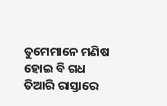ତୁମେମାନେ ମଣିଷ ହୋଇ ବି ଗଧ ତିଆରି ରାସ୍ତାରେ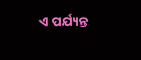ଏ ପର୍ଯ୍ୟନ୍ତ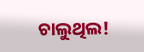ଚାଲୁଥିଲ!